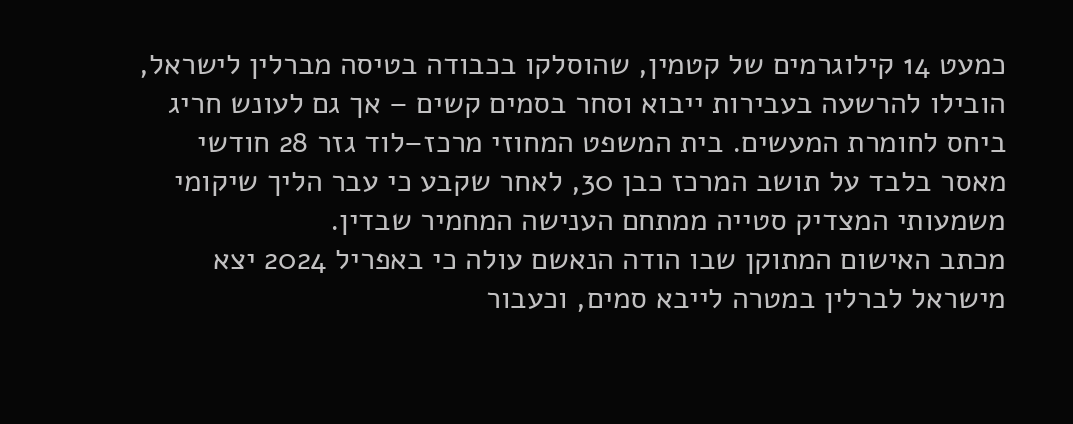כמעט 14 קילוגרמים של קטמין, שהוסלקו בכבודה בטיסה מברלין לישראל, הובילו להרשעה בעבירות ייבוא וסחר בסמים קשים – אך גם לעונש חריג ביחס לחומרת המעשים. בית המשפט המחוזי מרכז–לוד גזר 28 חודשי מאסר בלבד על תושב המרכז כבן 30, לאחר שקבע כי עבר הליך שיקומי משמעותי המצדיק סטייה ממתחם הענישה המחמיר שבדין.
מכתב האישום המתוקן שבו הודה הנאשם עולה כי באפריל 2024 יצא מישראל לברלין במטרה לייבא סמים, וכעבור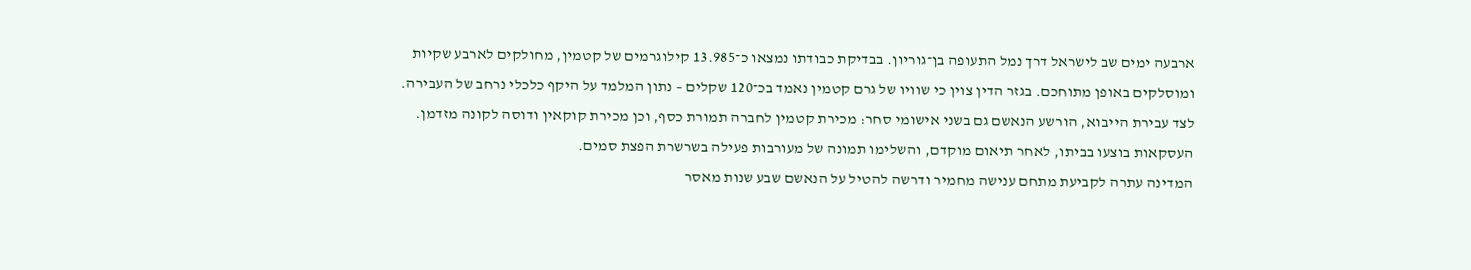ארבעה ימים שב לישראל דרך נמל התעופה בן־גוריון. בבדיקת כבודתו נמצאו כ־13.985 קילוגרמים של קטמין, מחולקים לארבע שקיות ומוסלקים באופן מתוחכם. בגזר הדין צוין כי שוויו של גרם קטמין נאמד בכ־120 שקלים – נתון המלמד על היקף כלכלי נרחב של העבירה.
לצד עבירת הייבוא, הורשע הנאשם גם בשני אישומי סחר: מכירת קטמין לחברה תמורת כסף, וכן מכירת קוקאין ודוסה לקונה מזדמן. העסקאות בוצעו בביתו, לאחר תיאום מוקדם, והשלימו תמונה של מעורבות פעילה בשרשרת הפצת סמים.
המדינה עתרה לקביעת מתחם ענישה מחמיר ודרשה להטיל על הנאשם שבע שנות מאסר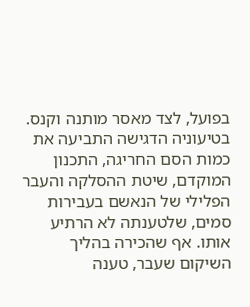בפועל, לצד מאסר מותנה וקנס. בטיעוניה הדגישה התביעה את כמות הסם החריגה, התכנון המוקדם, שיטת ההסלקה והעבר הפלילי של הנאשם בעבירות סמים, שלטענתה לא הרתיע אותו. אף שהכירה בהליך השיקום שעבר, טענה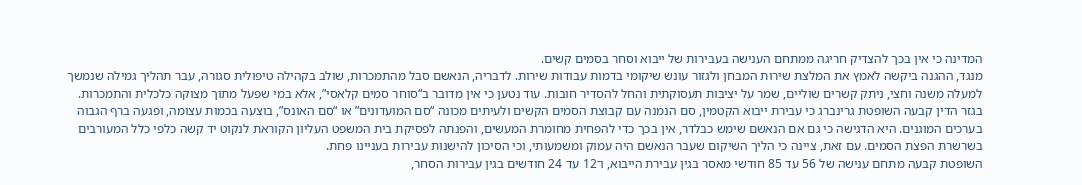המדינה כי אין בכך להצדיק חריגה ממתחם הענישה בעבירות של ייבוא וסחר בסמים קשים.
מנגד, ההגנה ביקשה לאמץ את המלצת שירות המבחן ולגזור עונש שיקומי בדמות עבודות שירות. לדבריה, הנאשם סבל מהתמכרות, שולב בקהילה טיפולית סגורה, עבר תהליך גמילה שנמשך למעלה משנה וחצי, ניתק קשרים שוליים, שמר על יציבות תעסוקתית והחל להסדיר חובות. עוד נטען כי אין מדובר ב“סוחר סמים קלאסי”, אלא במי שפעל מתוך מצוקה כלכלית והתמכרות.
בגזר הדין קבעה השופטת גרינברג כי עבירת ייבוא הקטמין, סם הנמנה עם קבוצת הסמים הקשים ולעיתים מכונה “סם המועדונים” או “סם האונס”, בוצעה בכמות עצומה, ופגעה ברף הגבוה בערכים המוגנים. היא הדגישה כי גם אם הנאשם שימש כבלדר, אין בכך כדי להפחית מחומרת המעשים, והפנתה לפסיקת בית המשפט העליון הקוראת לנקוט יד קשה כלפי כלל המעורבים בשרשרת הפצת הסמים. עם זאת, ציינה כי הליך השיקום שעבר הנאשם היה עמוק ומשמעותי, וכי הסיכון להישנות עבירות בעניינו פחת.
השופטת קבעה מתחם ענישה של 56 עד 85 חודשי מאסר בגין עבירת הייבוא, ו־12 עד 24 חודשים בגין עבירות הסחר,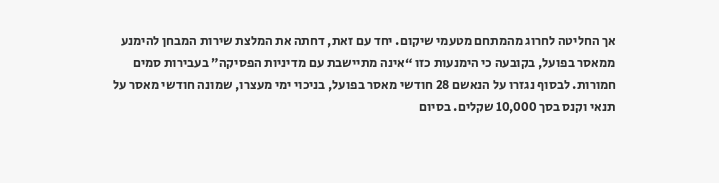אך החליטה לחרוג מהמתחם מטעמי שיקום. יחד עם זאת, דחתה את המלצת שירות המבחן להימנע ממאסר בפועל, בקובעה כי הימנעות כזו “אינה מתיישבת עם מדיניות הפסיקה” בעבירות סמים חמורות. לבסוף נגזרו על הנאשם 28 חודשי מאסר בפועל, בניכוי ימי מעצרו, שמונה חודשי מאסר על תנאי וקנס בסך 10,000 שקלים. בסיום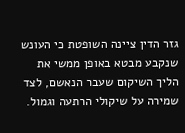גזר הדין ציינה השופטת כי העונש שנקבע מבטא באופן ממשי את הליך השיקום שעבר הנאשם, לצד שמירה על שיקולי הרתעה וגמול.